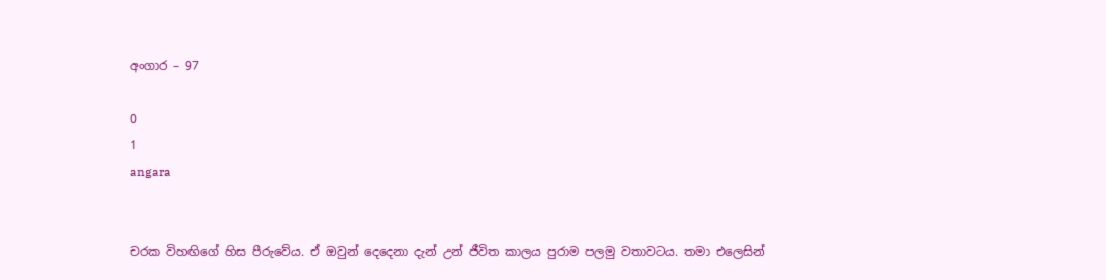අංගාර – 97

0
1
angara


චරක විහඟිගේ හිස පීරුවේය. ඒ ඔවුන් දෙදෙනා දැන් උන් ජීවිත කාලය පුරාම පලමු වතාවටය. තමා එලෙසින්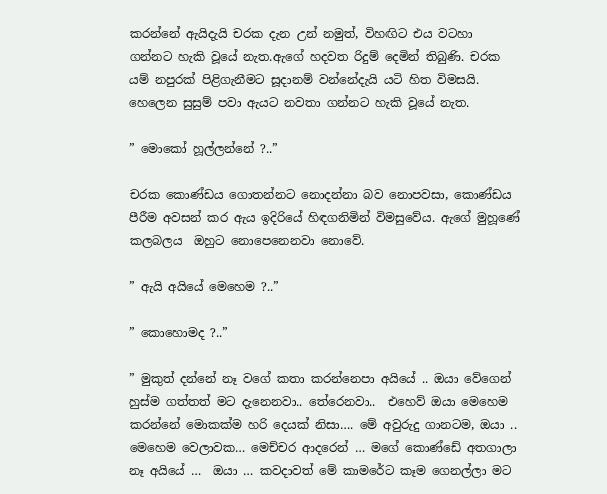කරන්නේ ඇයිදැයි චරක දැන උන් නමුත්, විහඟිට එය වටහා ගන්නට හැකි වූයේ නැත.ඇගේ හදවත රිදුම් දෙමින් තිබුණි. චරක යම් නපුරක් පිළිගැනීමට සූදානම් වන්නේදැයි යටි හිත විමසයි. හෙලෙන සුසුම් පවා ඇයට නවතා ගන්නට හැකි වූයේ නැත.

” මොකෝ හූල්ලන්නේ ?..”

චරක කොණ්ඩය ගොතන්නට නොදන්නා බව නොපවසා, කොණ්ඩය පීරීම අවසන් කර ඇය ඉදිරියේ හිඳගනිමින් විමසුවේය. ඇගේ මුහූණේ කලබලය  ඔහුට නොපෙනෙනවා නොවේ.

” ඇයි අයියේ මෙහෙම ?..”

” කොහොමද ?..”

” මුකුත් දන්නේ නෑ වගේ කතා කරන්නෙපා අයියේ .. ඔයා වේගෙන් හුස්ම ගත්තත් මට දැනෙනවා.. තේරෙනවා..  එහෙව් ඔයා මෙහෙම කරන්නේ මොකක්ම හරි දෙයක් නිසා…. මේ අවුරුදු ගානටම, ඔයා .. මෙහෙම වෙලාවක… මෙච්චර ආදරෙන් … මගේ කොණ්ඩේ අතගාලා නෑ අයියේ …  ඔයා … කවදාවත් මේ කාමරේට කෑම ගෙනල්ලා මට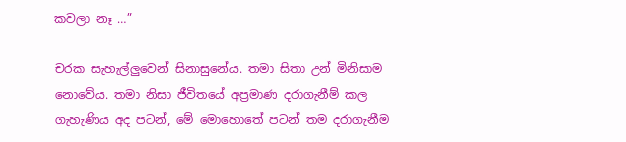කවලා නෑ …”

චරක සැහැල්ලුවෙන් සිනාසුනේය. තමා සිතා උන් මිනිසාම නොවේය. තමා නිසා ජීවිතයේ අප්‍රමාණ දරාගැනීම් කල ගැහැණිය අද පටන්, මේ මොහොතේ පටන් තම දරාගැනීම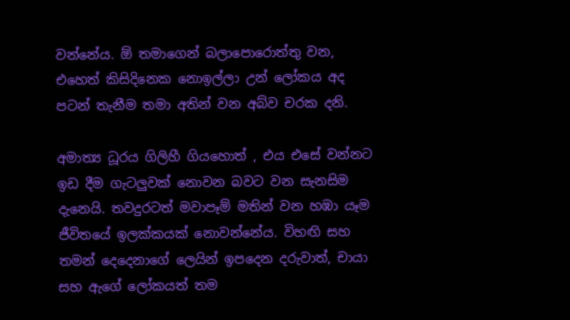වන්නේය. ඕ තමාගෙන් බලාපොරොත්තු වන, එහෙත් කිසිදිනෙක නොඉල්ලා උන් ලෝකය අද පටන් තැනීම තමා අතින් වන අබ්ව චරක දනි.

අමාත්‍ය ධූරය ගිලිහී ගියහොත් , එය එසේ වන්නට ඉඩ දීම ගැටලුවක් නොවන බවට වන සැනසිම දැනෙයි. තවදුරටත් මවාපෑම් මතින් වන හඹා යෑම ජීවිතයේ ඉලක්කයක් නොවන්නේය. විහඟි සහ තමන් දෙදෙනාගේ ලෙයින් ඉපදෙන දරුවාත්, චායා සහ ඇගේ ලෝකයත් තම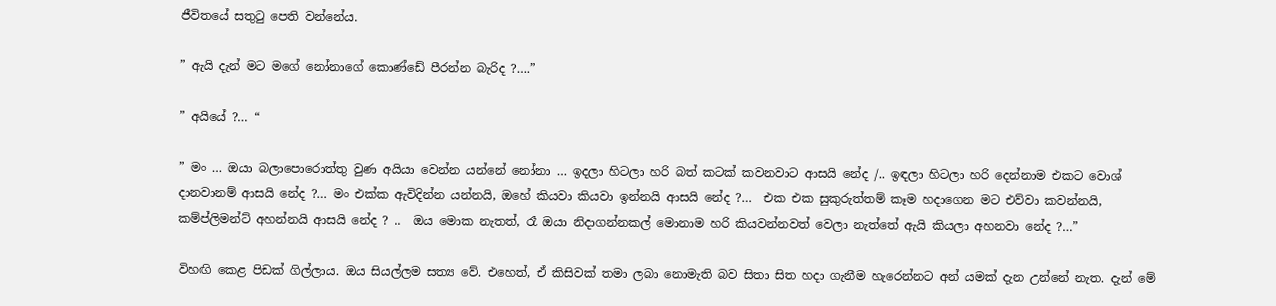ජීවිතයේ සතුටු පෙති වන්නේය.

” ඇයි දැන් මට මගේ නෝනාගේ කොණ්ඩේ පීරන්න බැරිද ?….”

” අයියේ ?… “

” මං … ඔයා බලාපොරොත්තු වුණ අයියා වෙන්න යන්නේ නෝනා … ඉදලා හිටලා හරි බත් කටක් කවනවාට ආසයි නේද /.. ඉඳලා හිටලා හරි දෙන්නාම එකට වොශ් දානවානම් ආසයි නේද ?… මං එක්ක ඇවිදින්න යන්නයි, ඔහේ කියවා කියවා ඉන්නයි ආසයි නේද ?…  එක එක සුකුරුත්තම් කෑම හදාගෙන මට එව්වා කවන්නයි, කම්ප්ලිමන්ට් අහන්නයි ආසයි නේද ? ..  ඔය මොක නැතත්, රෑ ඔයා නිදාගන්නකල් මොනාම හරි කියවන්නවත් වෙලා නැත්තේ ඇයි කියලා අහනවා නේද ?…”

විහඟි කෙළ පිඩක් ගිල්ලාය. ඔය සියල්ලම සත්‍ය වේ. එහෙත්, ඒ කිසිවක් තමා ලබා නොමැති බව සිතා සිත හදා ගැනීම හැරෙන්නට අන් යමක් දැන උන්නේ නැත. දැන් මේ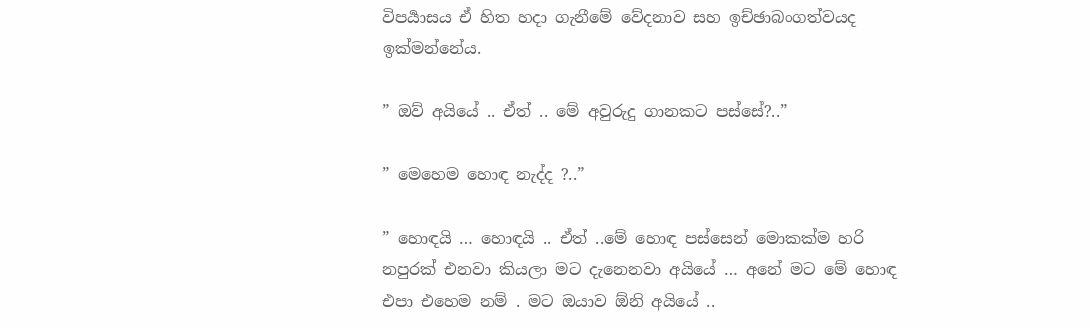විපර්‍යාසය ඒ හිත හදා ගැනීමේ වේදනාව සහ ඉච්ඡාබංගත්වයද ඉක්මන්නේය.

” ඔව් අයියේ .. ඒත් .. මේ අවුරුදු ගානකට පස්සේ?..”

” මෙහෙම හොඳ නැද්ද ?..”

” හොඳයි … හොඳයි .. ඒත් ..මේ හොඳ පස්සෙන් මොකක්ම හරි නපුරක් එනවා කියලා මට දැනෙනවා අයියේ … අනේ මට මේ හොඳ එපා එහෙම නම් . මට ඔයාව ඕනි අයියේ ..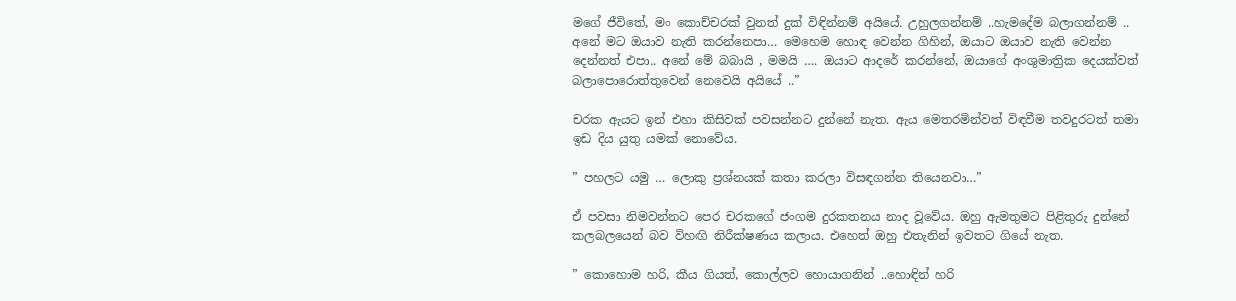මගේ ජීවිතේ, මං කොච්චරක් වුනත් දුක් විඳින්නම් අයියේ. උහුලගන්නම් ..හැමදේම බලාගන්නම් .. අනේ මට ඔයාව නැති කරන්නෙපා… මෙහෙම හොඳ වෙන්න ගිහින්, ඔයාට ඔයාව නැති වෙන්න දෙන්නත් එපා.. අනේ මේ බබායි , මමයි …. ඔයාට ආදරේ කරන්නේ, ඔයාගේ අංශුමාත්‍රික දෙයක්වත් බලාපොරොත්තුවෙන් නෙවෙයි අයියේ ..”

චරක ඇයට ඉන් එහා කිසිවක් පවසන්නට දුන්නේ නැත. ඇය මෙතරමින්වත් විඳවීම තවදුරටත් තමා ඉඩ දිය යුතු යමක් නොවේය.

” පහලට යමු … ලොකු ප්‍රශ්නයක් කතා කරලා විසඳගන්න තියෙනවා…”

ඒ පවසා නිමවන්නට පෙර චරකගේ ජංගම දුරකතනය නාද වූවේය. ඔහු ඇමතුමට පිළිතුරු දුන්නේ කලබලයෙන් බව විහඟි නිරීක්ෂණය කලාය. එහෙත් ඔහු එතැනින් ඉවතට ගියේ නැත.

” කොහොම හරි, කීය ගියත්, කොල්ලව හොයාගනින් ..හොඳින් හරි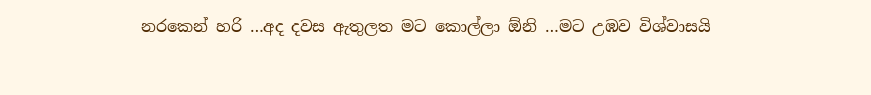නරකෙන් හරි …අද දවස ඇතුලත මට කොල්ලා ඕනි …මට උඹව විශ්වාසයි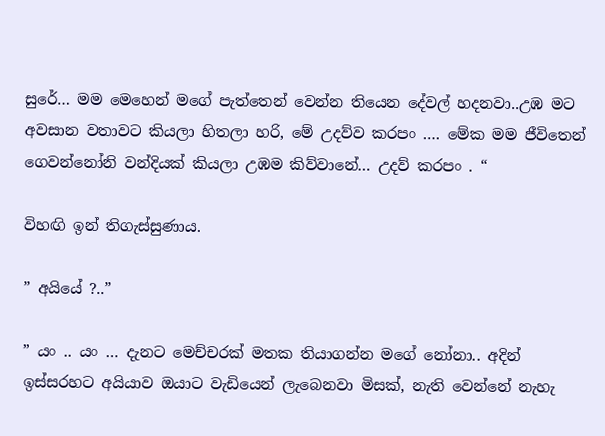සුරේ… මම මෙහෙන් මගේ පැත්තෙන් වෙන්න තියෙන දේවල් හදනවා..උඹ මට අවසාන වතාවට කියලා හිතලා හරි, මේ උදව්ව කරපං …. මේක මම ජීවිතෙන් ගෙවන්නෝනි වන්දියක් කියලා උඹම කිව්වානේ… උදව් කරපං . “

විහඟි ඉන් තිගැස්සුණාය.

” අයියේ ?..”

” යං .. යං … දැනට මෙච්චරක් මතක තියාගන්න මගේ නෝනා.. අදින් ඉස්සරහට අයියාව ඔයාට වැඩියෙන් ලැබෙනවා මිසක්, නැති වෙන්නේ නැහැ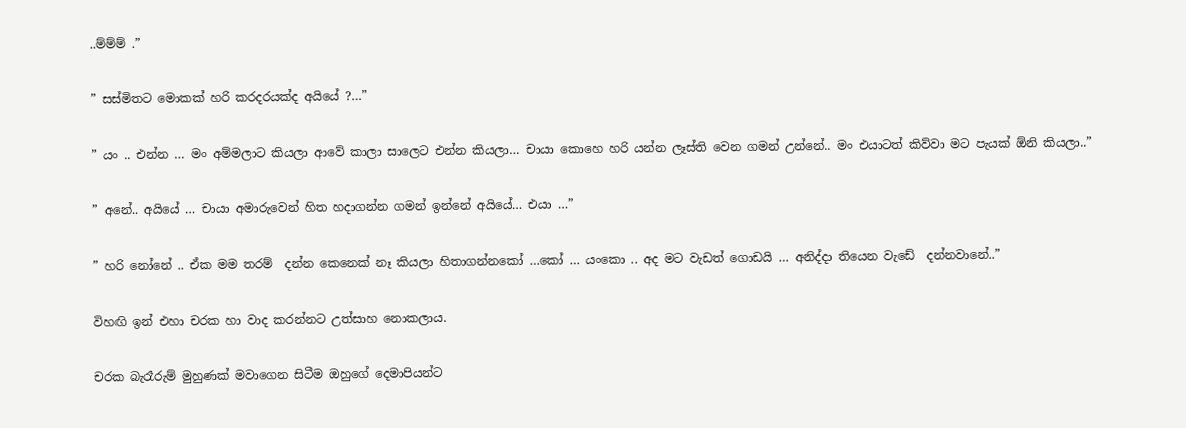..ම්ම්ම් .”

” සස්මිතට මොකක් හරි කරදරයක්ද අයියේ ?…”

” යං .. එන්න … මං අම්මලාට කියලා ආවේ කාලා සාලෙට එන්න කියලා… චායා කොහෙ හරි යන්න ලෑස්ති වෙන ගමන් උන්නේ.. මං එයාටත් කිව්වා මට පැයක් ඕනි කියලා..”

” අනේ.. අයියේ … චායා අමාරුවෙන් හිත හදාගන්න ගමන් ඉන්නේ අයියේ… එයා …”

” හරි නෝනේ .. ඒක මම තරම්  දන්න කෙනෙක් නෑ කියලා හිතාගන්නකෝ …කෝ … යංකො .. අද මට වැඩත් ගොඩයි … අනිද්දා තියෙන වැඩේ  දන්නවානේ..”

විහඟි ඉන් එහා චරක හා වාද කරන්නට උත්සාහ නොකලාය.

චරක බැරෑරුම් මුහුණක් මවාගෙන සිටීම ඔහුගේ දෙමාපියන්ට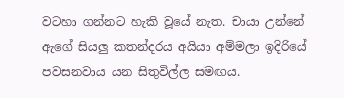වටහා ගන්නට හැකි වූයේ නැත. චායා උන්නේ ඇගේ සියලු කතන්දරය අයියා අම්මලා ඉදිරියේ පවසනවාය යන සිතුවිල්ල සමඟය.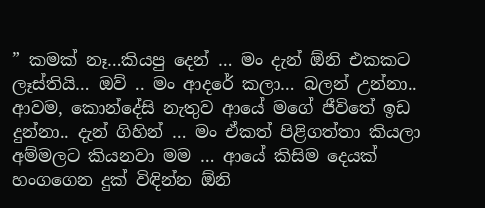” කමක් නෑ…කියපු දෙන් … මං දැන් ඕනි එකකට ලෑස්තියි… ඔව් .. මං ආදරේ කලා… බලන් උන්නා.. ආවම, කොන්දේසි නැතුව ආයේ මගේ ජීවිතේ ඉඩ දුන්නා.. දැන් ගිහින් … මං ඒකත් පිළිගත්තා කියලා අම්මලට කියනවා මම … ආයේ කිසිම දෙයක්  හංගගෙන දුක් විඳින්න ඕනි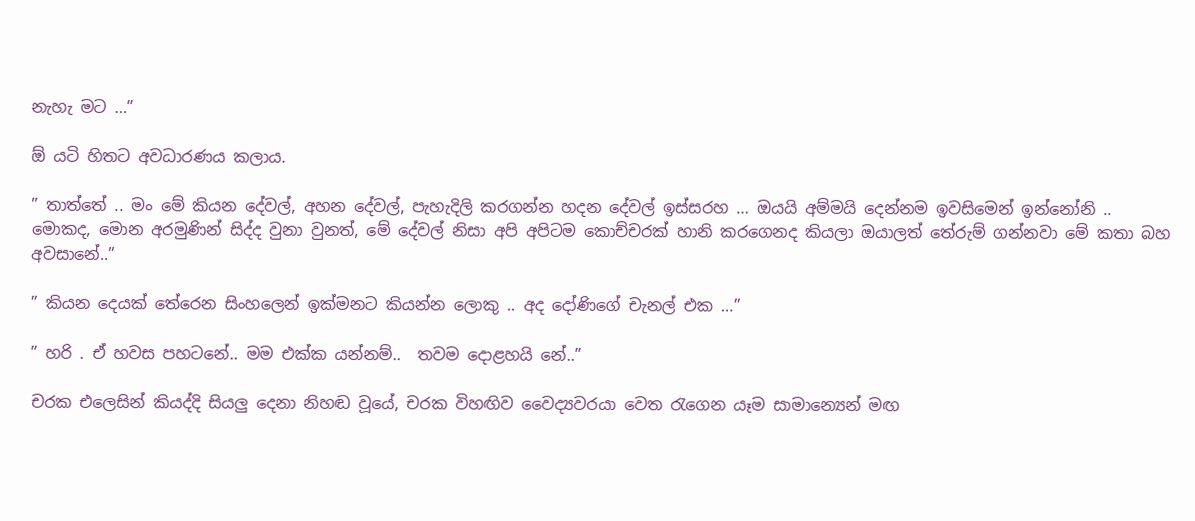නැහැ මට …”

ඕ යටි හිතට අවධාරණය කලාය.

” තාත්තේ .. මං මේ කියන දේවල්, අහන දේවල්, පැහැදිලි කරගන්න හදන දේවල් ඉස්සරහ … ඔයයි අම්මයි දෙන්නම ඉවසිමෙන් ඉන්නෝනි .. මොකද, මොන අරමුණින් සිද්ද වුනා වුනත්, මේ දේවල් නිසා අපි අපිටම කොච්චරක් හානි කරගෙනද කියලා ඔයාලත් තේරුම් ගන්නවා මේ කතා බහ අවසානේ..”

” කියන දෙයක් තේරෙන සිංහලෙන් ඉක්මනට කියන්න ලොකු .. අද දෝණිගේ චැනල් එක …”

” හරි . ඒ හවස පහටනේ.. මම එක්ක යන්නම්..  තවම දොළහයි නේ..”

චරක එලෙසින් කියද්දි සියලු දෙනා නිහඬ වූයේ, චරක විහඟිව වෛද්‍යවරයා වෙත රැගෙන යෑම සාමාන්‍යෙන් මඟ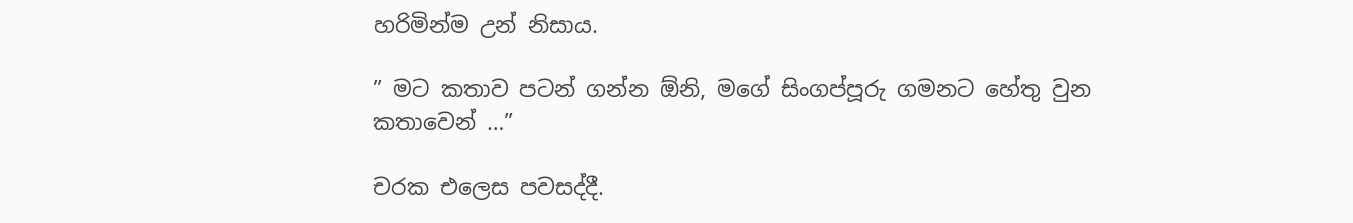හරිමින්ම උන් නිසාය.

” මට කතාව පටන් ගන්න ඕනි, මගේ සිංගප්පූරු ගමනට හේතු වුන කතාවෙන් …”

චරක එලෙස පවසද්දී.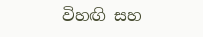විහඟි සහ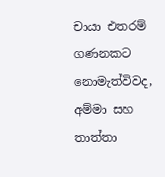චායා එතරම්  ගණනකට නොමැත්විවද, අම්මා සහ තාත්තා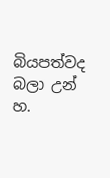බියපත්වද බලා උන් හ.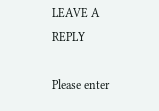LEAVE A REPLY

Please enter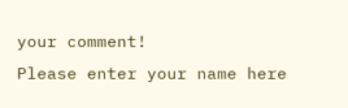your comment!
Please enter your name here